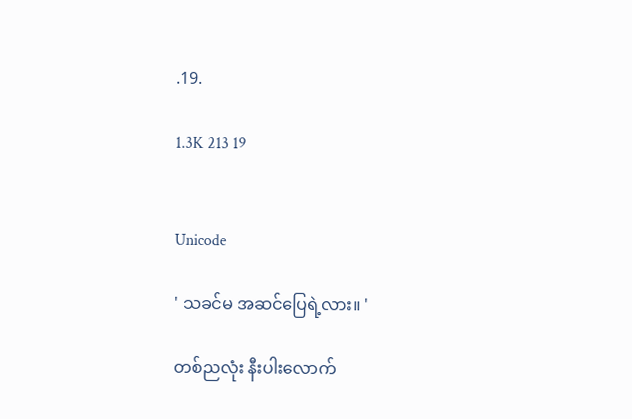.19.

1.3K 213 19


Unicode

' သခင်မ အဆင်ပြေရဲ့လား။ '

တစ်ညလုံး နီးပါးလောက်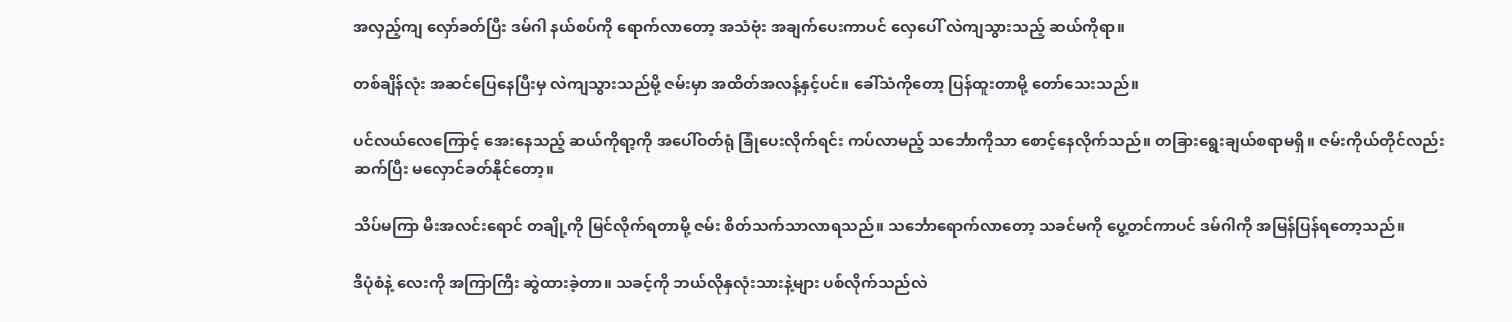အလှည့်ကျ လှော်ခတ်ပြီး ဒမ်ဂါ နယ်စပ်ကို ရောက်လာတော့ အသံဗုံး အချက်ပေးကာပင် လှေပေါ် လဲကျသွားသည့် ဆယ်ကိုရာ။

တစ်ချိန်လုံး အဆင်ပြေနေပြီးမှ လဲကျသွားသည်မို့ ဇမ်းမှာ အထိတ်အလန့်နှင့်ပင်။ ခေါ်သံကိုတော့ ပြန်ထူးတာမို့ တော်သေးသည်။

ပင်လယ်လေကြောင့် အေးနေသည့် ဆယ်ကိုရာ့ကို အပေါ်ဝတ်ရုံ ခြုံပေးလိုက်ရင်း ကပ်လာမည့် သင်္ဘောကိုသာ စောင့်နေလိုက်သည်။ တခြားရွေးချယ်စရာမရှိ။ ဇမ်းကိုယ်တိုင်လည်း ဆက်ပြီး မလှောင်ခတ်နိုင်တော့။

သိပ်မကြာ မီးအလင်းရောင် တချို့ကို မြင်လိုက်ရတာမို့ ဇမ်း စိတ်သက်သာလာရသည်။ သင်္ဘောရောက်လာတော့ သခင်မကို ပွေ့တင်ကာပင် ဒမ်ဂါကို အမြန်ပြန်ရတော့သည်။

ဒီပုံစံနဲ့ လေးကို အကြာကြီး ဆွဲထားခဲ့တာ။ သခင့်ကို ဘယ်လိုနှလုံးသားနဲ့များ ပစ်လိုက်သည်လဲ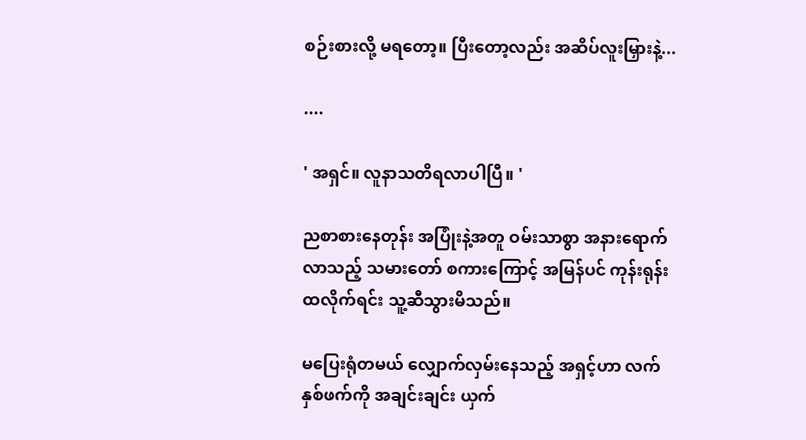စဉ်းစားလို့ မရတော့။ ပြီးတော့လည်း အဆိပ်လူးမြှားနဲ့...

....

' အရှင်။ လူနာသတိရလာပါပြီ။ '

ညစာစားနေတုန်း အပြုံးနဲ့အတူ ဝမ်းသာစွာ အနားရောက်လာသည့် သမားတော် စကားကြောင့် အမြန်ပင် ကုန်းရုန်းထလိုက်ရင်း သူ့ဆီသွားမိသည်။

မပြေးရုံတမယ် လျှောက်လှမ်းနေသည့် အရှင့်ဟာ လက်နှစ်ဖက်ကို အချင်းချင်း ယှက်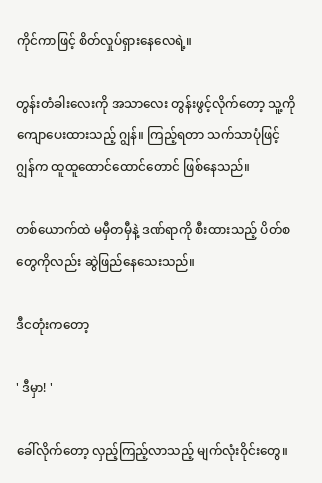ကိုင်ကာဖြင့် စိတ်လှုပ်ရှားနေလေရဲ့။

တွန်းတံခါးလေးကို အသာလေး တွန်းဖွင့်လိုက်တော့ သူ့ကိုကျောပေးထားသည့် ဂျွန်။ ကြည့်ရတာ သက်သာပုံဖြင့် ဂျွန်က ထူထူထောင်ထောင်တောင် ဖြစ်နေသည်။

တစ်ယောက်ထဲ မမှီတမှီနဲ့ ဒဏ်ရာကို စီးထားသည့် ပိတ်စတွေကိုလည်း ဆွဲဖြည်နေသေးသည်။

ဒီငတုံးကတော့

' ဒီမှာ! '

ခေါ်လိုက်တော့ လှည့်ကြည့်လာသည့် မျက်လုံးဝိုင်းတွေ။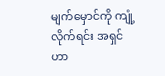မျက်မှောင်ကို ကျုံ့လိုက်ရင်း အရှင်ဟာ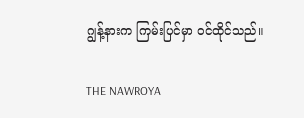ဂျွန့်နားက ကြမ်းပြင်မှာ ဝင်ထိုင်သည်။

THE NAWROYA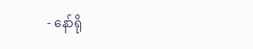- နော်ရို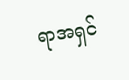ရာအရှင်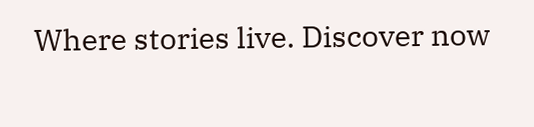Where stories live. Discover now